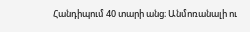Հանդիպում 40 տարի անց։ Անմոռանալի ու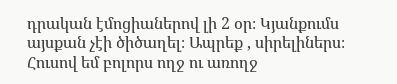դրական էմոցիաներով լի 2 օր։ Կյանքումս այսքան չէի ծիծաղել։ Ապրեք , սիրելիներս։ Հուսով եմ բոլորս ողջ ու առողջ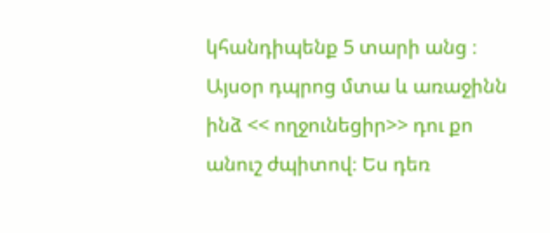կհանդիպենք 5 տարի անց ։
Այսօր դպրոց մտա և առաջինն ինձ << ողջունեցիր>> դու քո անուշ ժպիտով։ Ես դեռ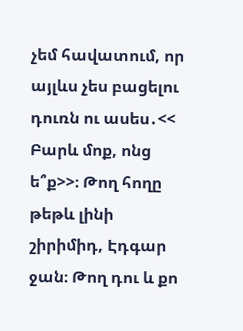չեմ հավատում, որ այլևս չես բացելու դուռն ու ասես․<< Բարև մոք, ոնց ե՞ք>>։ Թող հողը թեթև լինի շիրիմիդ, Էդգար ջան։ Թող դու և քո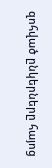զոհված ընկերները հայոց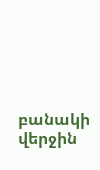բանակի վերջին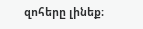զոհերը լինեք։